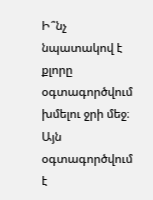Ի՞նչ նպատակով է քլորը օգտագործվում խմելու ջրի մեջ։
Այն օգտագործվում է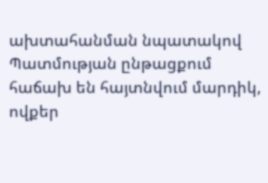ախտահանման նպատակով
Պատմության ընթացքում հաճախ են հայտնվում մարդիկ, ովքեր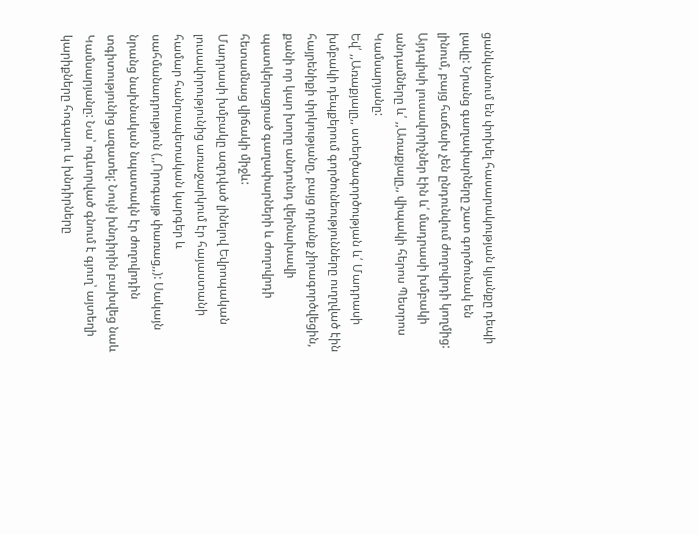ցանկանում են փոխել հասարակության կյանքը դեպի լավը: Նրանց գաղափարները շատ գործունակ են լինում, բայց հաճախ չեն ընդունվում ժողովրդի կողմից: Այդպիսի լուսավորիչներ էին և՛ մադրասի խմբակի անդամները և՛ ,,Առաքյալը,, վիպակի հերոս Պետրոս Կամսարյանը:
Եվ՛ ,,Առաքյալը,, ստեղծագործության և՛ Մադրասի խմբակի դեպքերում գործունեությունները ուղղված էին հայրենիքի փրկությանը, բայց դրանք չիրագործվեցին, քանի որ կար խորը անդունդ վերնախավի պատկերացրած գաղափարների և ժողովրդի հետամնաց վիճակի միջև:
Մադրասի խմբակը ազդված լինելով Եվրոպական լուսավորությունից առաջարկում էր հայաստանի համար հանրապետական կարգեր և սահմանադրություն (,,Որոգայթ փառաց,,): Սակայն նրանց նախնական նպատակն էր ժողովրդին տգիտությունից ազատել: Նույն խնդիրին բախվեց նաև Կամսարյանը: Նա՝ ոգևորված գնում է գյուղ՝ այտեղի կարիքները հոգալու և խնդիրները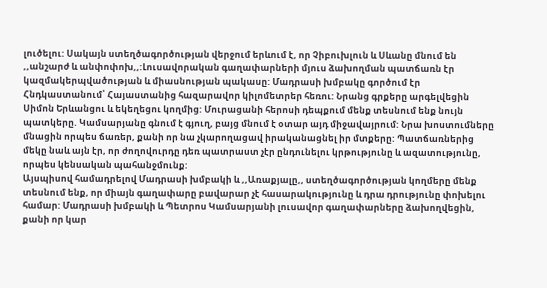լուծելու: Սակայն ստեղծագործության վերջում երևում է, որ Չիբուխլուն և Սևանը մնում են ,,անշարժ և անփոփոխ,,:Լուսավորական գաղափարների մյուս ձախողման պատճառն էր կազմակերպվածության և միասնության պակասը: Մադրասի խմբակը գործում էր Հնդկաստանում՝ Հայաստանից հազարավոր կիլոմետրեր հեռու: Նրանց գրքերը արգելվեցին Սիմոն Երևանցու և եկեղեցու կողմից: Մուրացանի հերոսի դեպքում մենք տեսնում ենք նույն պատկերը. Կամսարյանը գնում է գյուղ, բայց մնում է օտար այդ միջավայրում: Նրա խոստումները մնացին որպես ճառեր, քանի որ նա չկարողացավ իրականացնել իր մտքերը: Պատճառներից մեկը նաև այն էր, որ ժողովուրդը դեռ պատրաստ չէր ընդունելու կրթությունը և ազատությունը, որպես կենսական պահանջմունք:
Այսպիսով համադրելով Մադրասի խմբակի և ,,Առաքյալը,, ստեղծագործության կողմերը մենք տեսնում ենք, որ միայն գաղափարը բավարար չէ հասարակությունը և դրա դրությունը փոխելու համար: Մադրասի խմբակի և Պետրոս Կամսարյանի լուսավոր գաղափարները ձախողվեցին, քանի որ կար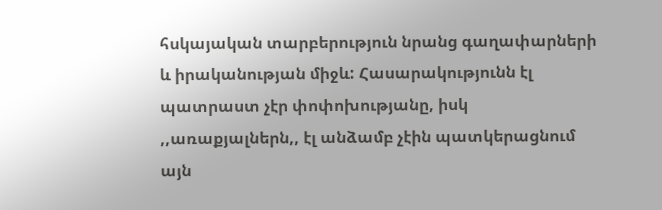հսկայական տարբերություն նրանց գաղափարների և իրականության միջև: Հասարակությունն էլ պատրաստ չէր փոփոխությանը, իսկ ,,առաքյալներն,, էլ անձամբ չէին պատկերացնում այն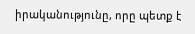իրականությունը, որը պետք է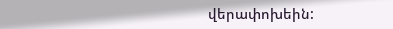վերափոխեին: